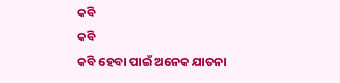କବି
କବି
କବି ହେବା ପାଇଁ ଅନେକ ଯାତନା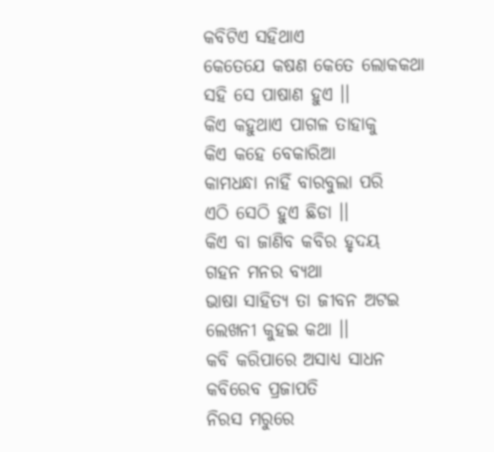କବିଟିଏ ସହିଥାଏ
କେତେଯେ କଷଣ କେତେ ଲୋକକଥା
ସହି ସେ ପାଷାଣ ହୁଏ ।।
କିଏ କହୁଥାଏ ପାଗଳ ତାହାକୁ
କିଏ କହେ ବେକାରିଆ
କାମଧନ୍ଧା ନାହିଁ ବାରବୁଲା ପରି
ଏଠି ସେଠି ହୁଏ ଛିଡା ।।
କିଏ ବା ଜାଣିବ କବିର ହୃଦୟ
ଗହନ ମନର ବ୍ୟଥା
ଭାଷା ସାହିତ୍ୟ ତା ଜୀବନ ଅଟଇ
ଲେଖନୀ କୁହଇ କଥା ।।
କବି କରିପାରେ ଅସାଧ୍ୟ ସାଧନ
କବିରେବ ପ୍ରଜାପତି
ନିରସ ମରୁରେ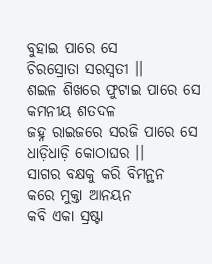ବୁହାଇ ପାରେ ସେ
ଚିରସ୍ରୋତା ସରସ୍ୱତୀ ।।
ଶଇଳ ଶିଖରେ ଫୁଟାଇ ପାରେ ସେ
କମନୀୟ ଶତଦଳ
ଜହ୍ନ ରାଇଜରେ ସରଜି ପାରେ ସେ
ଧାଡ଼ିଧାଡ଼ି କୋଠାଘର ।।
ସାଗର ବକ୍ଷକୁ କରି ବିମନ୍ଥନ
କରେ ମୁକ୍ତା ଆନୟନ
କବି ଏକା ସ୍ରଷ୍ଟା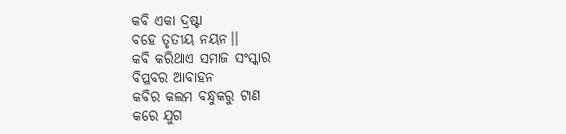କବି ଏକା ଦ୍ରଷ୍ଟା
ବହେ ତୃତୀୟ ନୟନ।।
କବି କରିଥାଏ ସମାଜ ସଂସ୍କାର
ବିପ୍ଳବର ଆବାହନ
କବିର କଲମ ବନ୍ଧୁକରୁ ଟାଣ
କରେ ଯୁଗ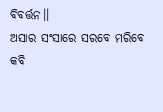ବିବର୍ତ୍ତନ।।
ଅସାର ସଂସାରେ ସରବେ ମରିବେ
କବି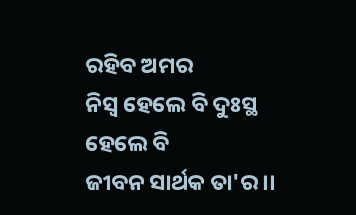ରହିବ ଅମର
ନିସ୍ୱ ହେଲେ ବି ଦୁଃସ୍ଥ ହେଲେ ବି
ଜୀବନ ସାର୍ଥକ ତା'ର ।।